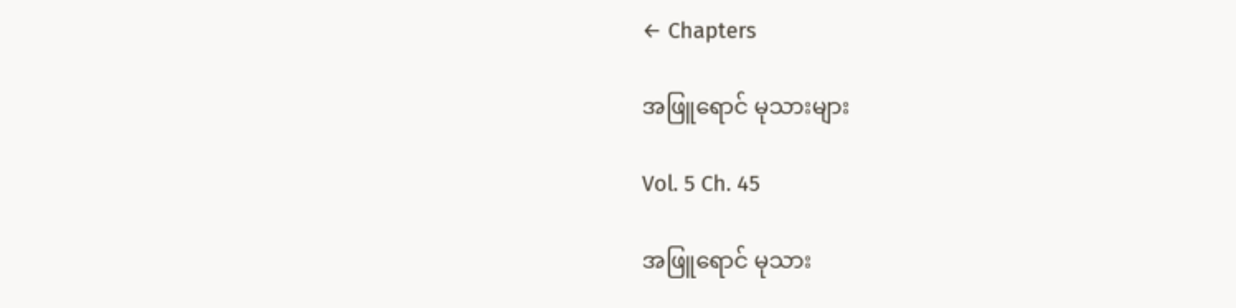← Chapters

အဖြူရောင် မုသားများ

Vol. 5 Ch. 45

အဖြူရောင် မုသား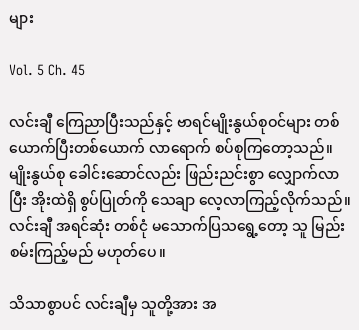များ

Vol. 5 Ch. 45

လင်းချီ ကြေညာပြီးသည်နှင့် ဗာရင်မျိုးနွယ်စုဝင်များ တစ်ယောက်ပြီး‌တစ်ယောက် လာရောက် စပ်စုကြတော့သည်။ မျိုးနွယ်စု ခေါင်းဆောင်လည်း ဖြည်းညင်းစွာ လျှောက်လာပြီး အိုးထဲရှိ စွပ်ပြုတ်ကို သေချာ လေ့လာကြည့်လိုက်သည်။ လင်းချီ အရင်ဆုံး တစ်ငုံ မသောက်ပြသရွေ့တော့ သူ မြည်းစမ်းကြည့်မည် မဟုတ်ပေ။

သိသာစွာပင် လင်းချီမှ သူတို့အား အ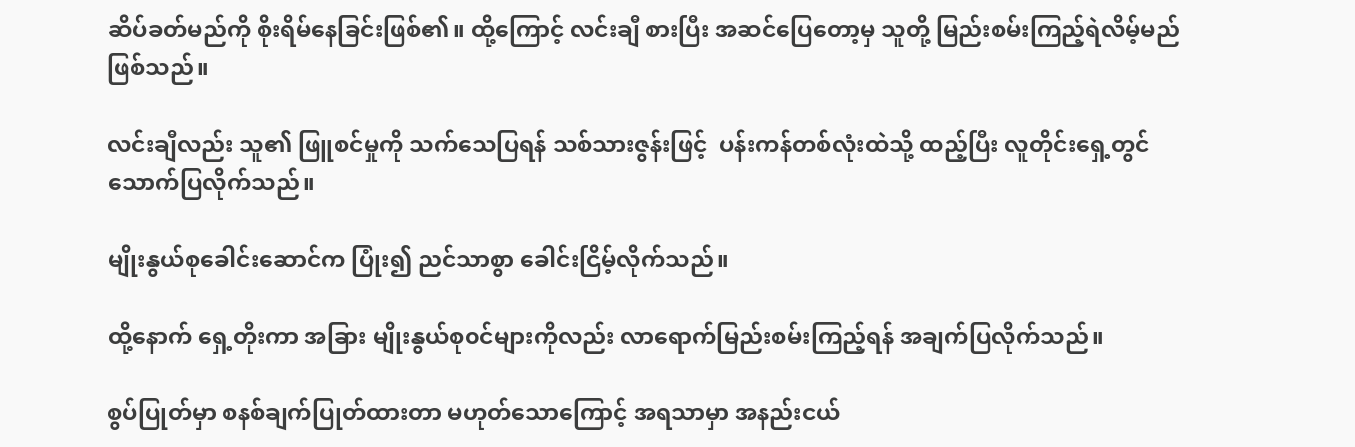ဆိပ်ခတ်မည်ကို စိုးရိမ်နေခြင်းဖြစ်၏။ ထို့ကြောင့် လင်းချီ စားပြီး အ‌ဆင်ပြေတော့မှ သူတို့ မြည်းစမ်းကြည့်ရဲလိမ့်မည်ဖြစ်သည်။

လင်းချီလည်း သူ၏ ဖြူစင်မှုကို သက်သေပြရန် သစ်သားဇွန်းဖြင့်  ပန်းကန်တစ်လုံးထဲသို့ ထည့်ပြီး လူတိုင်းရှေ့တွင် သောက်ပြလိုက်သည်။

မျိုးနွယ်စုခေါင်းဆောင်က ပြုံး၍ ညင်သာစွာ ခေါင်းငြိမ့်လိုက်သည်။

ထို့နောက် ရှေ့တိုးကာ အခြား မျိုးနွယ်စု၀င်များကိုလည်း လာရောက်မြည်းစမ်းကြည့်ရန် အချက်ပြလိုက်သည်။

စွပ်ပြုတ်မှာ စနစ်ချက်ပြုတ်ထားတာ မဟုတ်သောကြောင့် အရသာမှာ အနည်းငယ်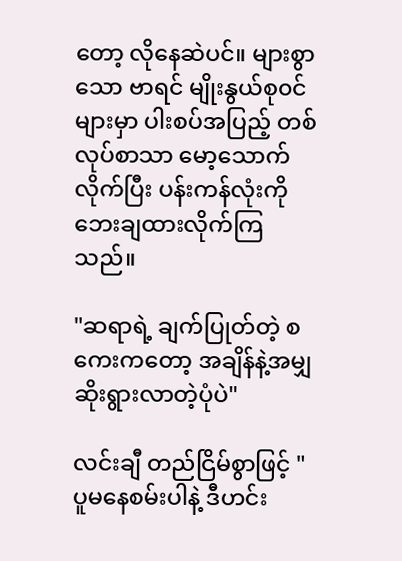တော့ လိုနေဆဲပင်။ များစွာသော ဗာရင် မျိုးနွယ်စု၀င်များမှာ ပါးစပ်အပြည့် တစ်လုပ်စာသာ မော့သောက်လိုက်ပြီး ပန်းကန်လုံးကို ဘေးချထားလိုက်ကြသည်။

"ဆရာရဲ့ ချက်ပြုတ်တဲ့ စကေးကတော့ အချိန်နဲ့အမျှ ဆိုးရွားလာတဲ့ပုံပဲ"

လင်းချီ တည်ငြိမ်စွာဖြင့် "ပူမနေစမ်းပါနဲ့ ဒီဟင်း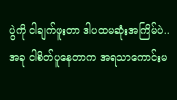ပွဲကို ငါချက်ဖူးတာ ဒါပထမဆုံးအကြိမ်ပဲ.. အခု ငါစိတ်ပူနေတာက အရသာကောင်းမ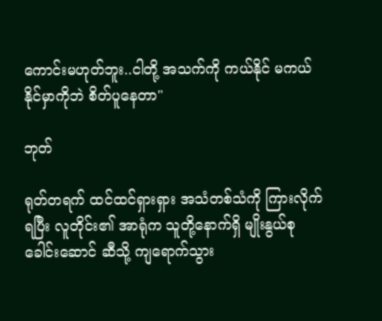ကောင်းမဟုတ်ဘူး..ငါတို့ အသက်ကို ကယ်နိုင် မကယ်နိုင်မှာကိုဘဲ စိတ်ပူနေတာ"

ဘုတ်

ရုတ်တရက် ထင်ထင်ရှားရှား အသံတစ်သံကို ကြားလိုက်ရပြီး လူတိုင်း၏ အာရုံက သူတို့နောက်ရှိ မျိုးနွယ်စု ခေါင်းဆောင် ဆီသို့ ကျရောက်သွား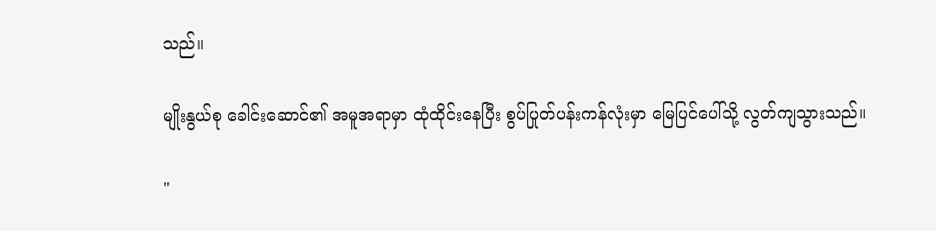သည်။

မျိုးနွယ်စု ခေါင်းဆောင်၏ အမူအရာမှာ ထုံထိုင်းနေပြီး စွပ်ပြုတ်ပန်းကန်လုံးမှာ မြေပြင်ပေါ်သို့ လွတ်ကျသွားသည်။

"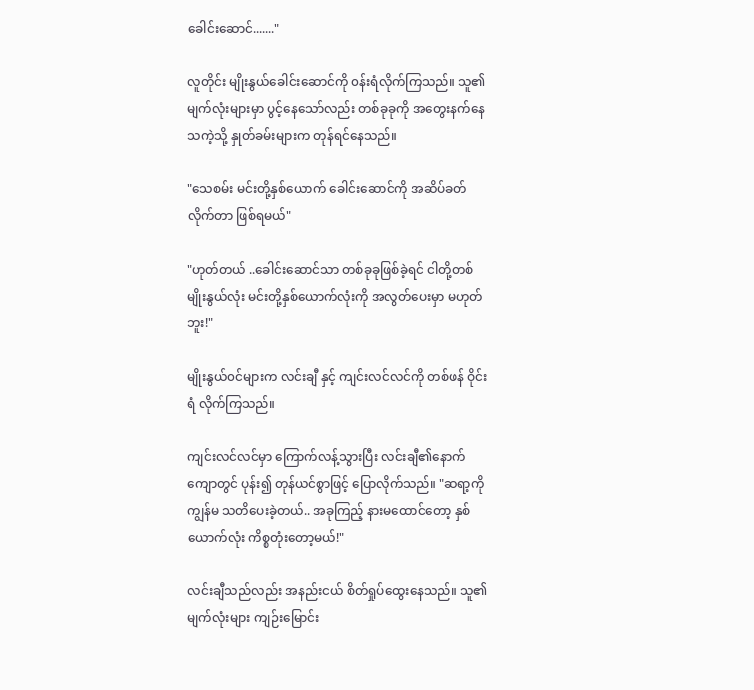ခေါင်းဆောင်......."

လူတိုင်း မျိုးနွယ်ခေါင်းဆောင်ကို ၀န်းရံလိုက်ကြသည်။ သူ၏ မျက်လုံးများမှာ ပွင့်နေသော်လည်း တစ်ခုခုကို အတွေးနက်နေသကဲ့သို့ နှုတ်ခမ်းများက တုန်ရင်‌နေသည်။

"သေစမ်း မင်းတို့နှစ်ယောက် ခေါင်းဆောင်ကို အဆိပ်ခတ်လိုက်တာ ဖြစ်ရမယ်"

"ဟုတ်တယ် ..ခေါင်းဆောင်သာ တစ်ခုခုဖြစ်ခဲ့ရင် ငါတို့တစ်မျိုးနွယ်လုံး မင်းတို့နှစ်ယောက်လုံးကို အလွတ်ပေးမှာ မဟုတ်ဘူး!"

မျိုးနွယ်၀င်များက လင်းချီ နှင့် ကျင်းလင်လင်ကို တစ်ဖန် ဝိုင်းရံ လိုက်ကြသည်။

ကျင်းလင်လင်မှာ ကြောက်လန့်သွားပြီး လင်းချီ၏နောက်ကျောတွင် ပုန်း၍ တုန်ယင်စွာဖြင့် ပြောလိုက်သည်။ "ဆရာ့ကို ကျွန်မ သတိပေးခဲ့တယ်.. အခုကြည့် နားမထောင်တော့ နှစ်ယောက်လုံး ကိစ္စတုံးတော့မယ်!"

လင်းချီသည်လည်း အနည်းငယ် စိတ်ရှုပ်ထွေးနေသည်။ သူ၏ မျက်လုံးများ ကျဉ်းမြောင်း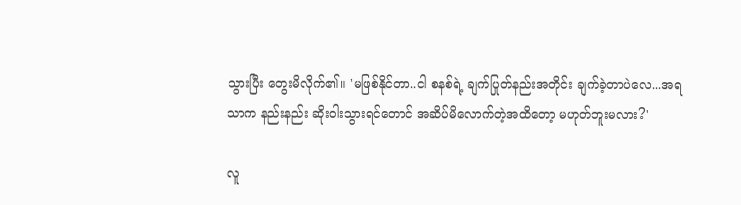သွားပြီး တွေးမိလိုက်၏။ 'မဖြစ်နိုင်တာ..ငါ စနစ်ရဲ့ ချက်ပြုတ်နည်းအတိုင်း ချက်ခဲ့တာပဲလေ...အရသာက နည်းနည်း ဆိုးဝါးသွားရင်တောင် အဆိပ်မိလောက်တဲ့အထိတော့ မဟုတ်ဘူးမလား?'

လူ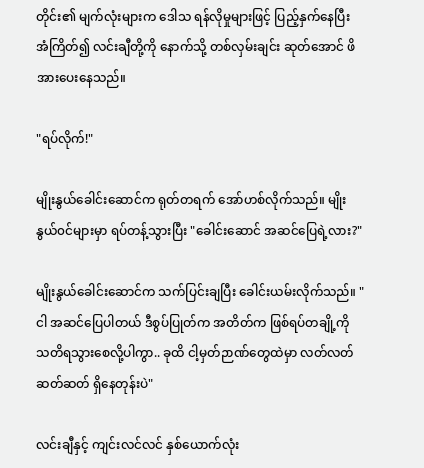တိုင်း၏ မျက်လုံးများက ဒေါသ ရန်လိုမှုများဖြင့် ပြည့်နှက်နေပြီး အံကြိတ်၍ လင်းချီတို့ကို နောက်သို့ တစ်လှမ်းချင်း ဆုတ်အောင် ဖိအားပေးနေသည်။

"ရပ်လိုက်!"

မျိုးနွယ်ခေါင်းဆောင်က ရုတ်တရက် အော်ဟစ်လိုက်သည်။ မျိုးနွယ်၀င်များမှာ ရပ်တန့်သွားပြီး "ခေါင်းဆောင် အဆင်ပြေရဲ့လား?"

မျိုးနွယ်ခေါင်းဆောင်က သက်ပြင်းချပြီး ခေါင်းယမ်းလိုက်သည်။ "ငါ အဆင်ပြေပါတယ် ဒီစွပ်ပြုတ်က အတိတ်က ဖြစ်ရပ်တချို့ကို သတိရသွားစေလို့ပါကွာ.. ခုထိ ငါ့မှတ်ဉာဏ်တွေထဲမှာ လတ်လတ်ဆတ်ဆတ် ရှိနေတုန်းပဲ"

လင်းချီနှင့် ကျင်းလင်လင် နှစ်‌ယောက်လုံး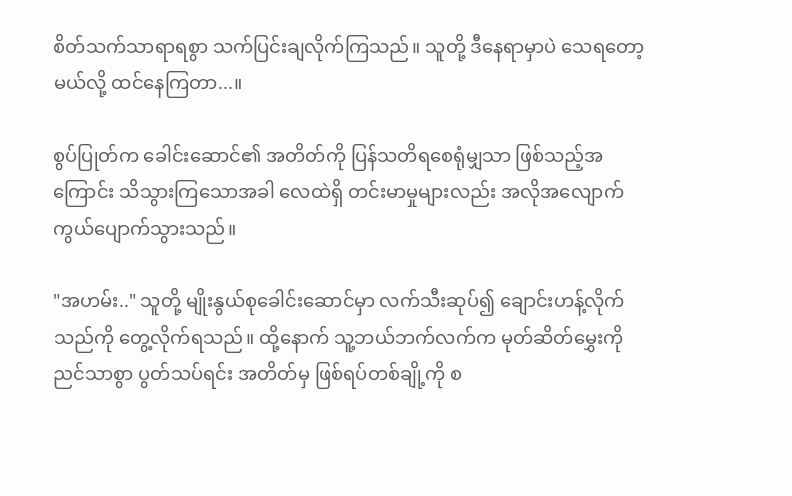စိတ်သက်သာရာရစွာ သက်ပြင်းချလိုက်ကြသည်။ သူတို့ ဒီနေရာမှာပဲ သေရတော့မယ်လို့ ထင်နေကြတာ...။

စွပ်ပြုတ်က ခေါင်းဆောင်၏ အတိတ်ကို ပြန်သတိရစေရုံမျှသာ ဖြစ်သည့်အကြောင်း သိသွားကြသောအခါ လေထဲရှိ တင်းမာမှုများလည်း အလိုအလျောက် ကွယ်ပျောက်သွားသည်။

"အဟမ်း.." သူတို့ မျိုးနွယ်စုခေါင်းဆောင်မှာ လက်သီးဆုပ်၍ ချောင်းဟန့်လိုက်သည်ကို တွေ့လိုက်ရသည်။ ထို့နောက် သူ့ဘယ်ဘက်လက်က မုတ်ဆိတ်မွှေးကို ညင်သာစွာ ပွတ်သပ်ရင်း အတိတ်မှ ဖြစ်ရပ်တစ်ချို့ကို စ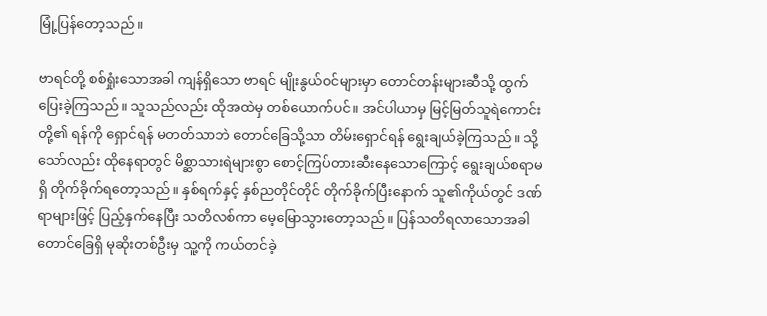မြုံ့ပြန်တော့သည်။

ဗာရင်တို့ စစ်ရှုံးသောအခါ ကျန်ရှိသော ဗာရင် မျိုးနွယ်၀င်များမှာ တောင်တန်းများ‌ဆီသို့ ထွက်ပြေးခဲ့ကြသည်။ သူသည်လည်း ထိုအထဲမှ တစ်ယောက်ပင်။ အင်ပါယာမှ မြင့်မြတ်သူရဲကောင်းတို့၏ ရန်ကို ရှောင်ရန် မတတ်သာဘဲ တောင်ခြေသို့သာ တိမ်းရှောင်ရန် ရွေးချယ်ခဲ့ကြသည်။ သို့သော်လည်း ထိုနေရာတွင် မိစ္ဆာသားရဲများစွာ စောင့်ကြပ်တားဆီးနေသောကြောင့် ရွေးချယ်စရာမရှိ တိုက်ခိုက်ရတော့သည်။ နှစ်ရက်နှင့် နှစ်ညတိုင်တိုင် တိုက်ခိုက်ပြီးနောက် သူ၏ကိုယ်တွင် ဒဏ်ရာများဖြင့် ပြည့်နှက်နေပြီး သတိလစ်ကာ မေ့မြောသွားတော့သည်။ ပြန်သတိရလာ‌သောအခါ တောင်ခြေရှိ မုဆိုးတစ်ဦးမှ သူ့ကို ကယ်တင်ခဲ့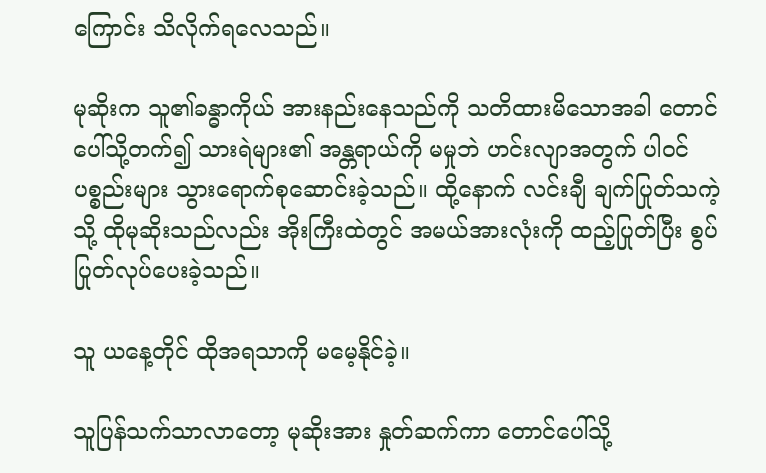ကြောင်း သိလိုက်ရလေသည်။

မုဆိုးက သူ၏ခန္ဓာကိုယ် အားနည်းနေသည်ကို သတိထားမိသောအခါ တောင်ပေါ်သို့တက်၍ သားရဲများ၏ အန္တရာယ်ကို မမှုဘဲ ဟင်းလျာအတွက် ပါဝင်ပစ္စည်းများ သွားရောက်စုဆောင်းခဲ့သည်။ ထို့နောက် လင်းချီ ချက်ပြုတ်သကဲ့သို့ ထိုမုဆိုးသည်လည်း အိုးကြီးထဲတွင် အမယ်အားလုံးကို ထည့်ပြုတ်ပြီး စွပ်ပြုတ်လုပ်ပေးခဲ့သည်။

သူ ယနေ့တိုင် ထိုအရသာကို မမေ့နိုင်ခဲ့။

သူပြန်သက်သာလာတော့ မုဆိုးအား နှုတ်ဆက်ကာ တောင်ပေါ်သို့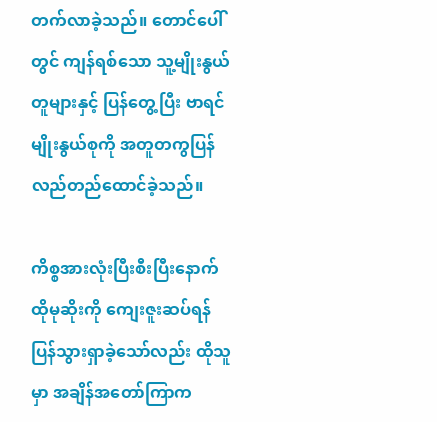တက်လာခဲ့သည်။ တောင်ပေါ်တွင် ကျန်ရစ်သော သူ့မျိုးနွယ်တူများနှင့် ပြန်တွေ့ပြီး ဗာရင် မျိုးနွယ်စုကို အတူတကွပြန်လည်တည်ထောင်ခဲ့သည်။

ကိစ္စအားလုံးပြီးစီးပြီးနောက် ထိုမုဆိုးကို ကျေးဇူးဆပ်ရန် ပြန်သွားရှာခဲ့သော်လည်း ထိုသူမှာ အချိန်အတော်ကြာက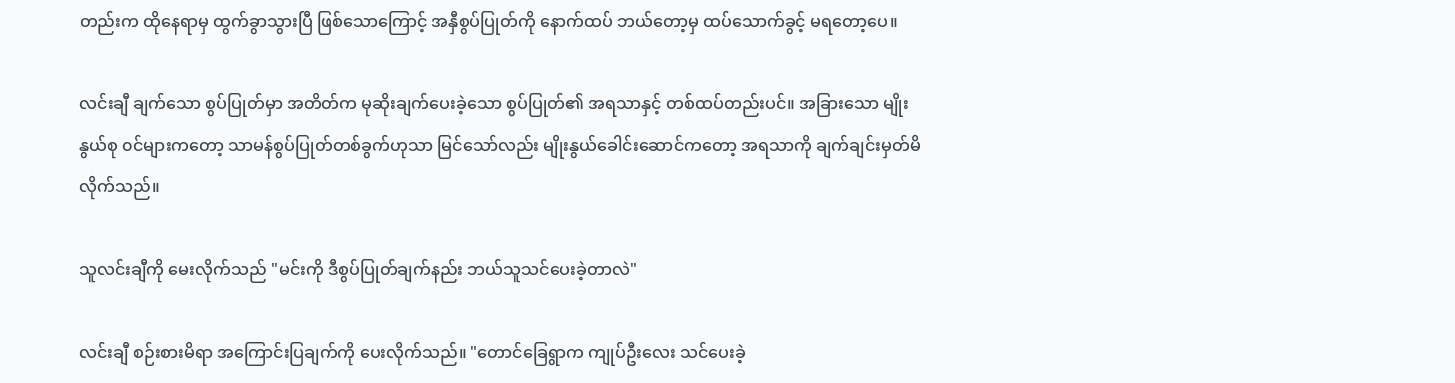တည်းက ထိုနေရာမှ ထွက်ခွာသွားပြီ ဖြစ်သောကြောင့် အနှီစွပ်ပြုတ်ကို နောက်ထပ် ဘယ်တော့မှ ထပ်သောက်ခွင့် မရတော့ပေ။

လင်းချီ ချက်သော စွပ်ပြုတ်မှာ အတိတ်က မုဆိုးချက်ပေးခဲ့သော စွပ်ပြုတ်၏ အရသာနှင့် တစ်ထပ်တည်းပင်။ အခြားသော မျိုးနွယ်စု ၀င်များကတော့ သာမန်စွပ်ပြုတ်တစ်ခွက်ဟုသာ မြင်သော်လည်း မျိုးနွယ်ခေါင်းဆောင်ကတော့ အရသာကို ချက်ချင်းမှတ်မိလိုက်သည်။

သူလင်းချီကို မေးလိုက်သည် "မင်းကို ဒီစွပ်ပြုတ်ချက်နည်း ဘယ်သူသင်ပေးခဲ့တာလဲ"

လင်းချီ စဉ်းစားမိရာ အကြောင်းပြချက်ကို ပေးလိုက်သည်။ "တောင်ခြေရွာက ကျုပ်ဦးလေး သင်ပေးခဲ့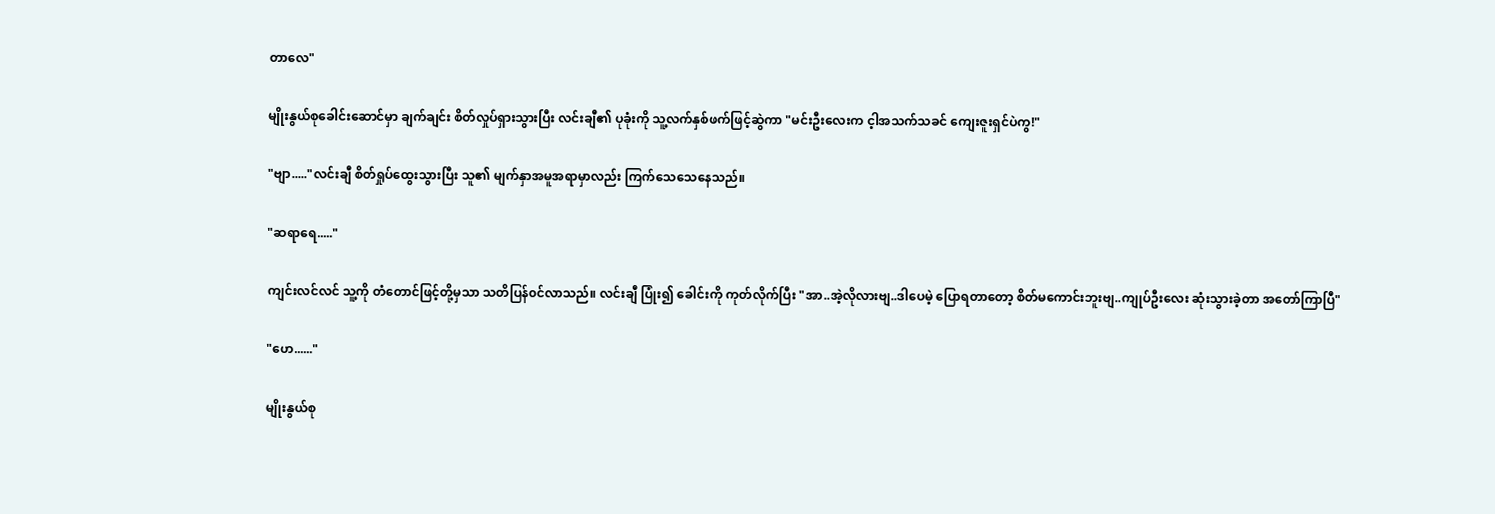တာလေ"

မျိုးနွယ်စုခေါင်းဆောင်မှာ ချက်ချင်း စိတ်လှုပ်ရှားသွားပြီး လင်းချီ၏ ပုခုံးကို သူ့လက်နှစ်ဖက်ဖြင့်ဆွဲကာ "မင်းဦးလေးက င့ါအသက်သခင် ကျေးဇူးရှင်ပဲကွ!"

"ဗျာ....."လင်းချီ စိတ်ရှုပ်ထွေးသွားပြီး သူ၏ မျက်နှာအမူအရာမှာလည်း ကြက်သေသေနေသည်။

"ဆရာရေ....."

ကျင်းလင်လင် သူ့ကို တံတောင်ဖြင့်တို့မှသာ သတိပြန်၀င်လာသည်။ လင်းချီ ပြုံး၍ ခေါင်းကို ကုတ်လိုက်ပြီး "အာ..အဲ့လိုလားဗျ..ဒါပေမဲ့ ပြောရတာတော့ စိတ်မကောင်းဘူးဗျ..ကျုပ်ဦးလေး ဆုံးသွားခဲ့တာ အတော်ကြာပြီ"

"ဟေ......"

မျိုးနွယ်စု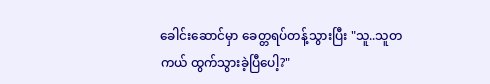ခေါင်းဆောင်မှာ ခေတ္တရပ်တန့်သွားပြီး "သူ..သူတကယ် ထွက်သွားခဲ့ပြီပေါ့?"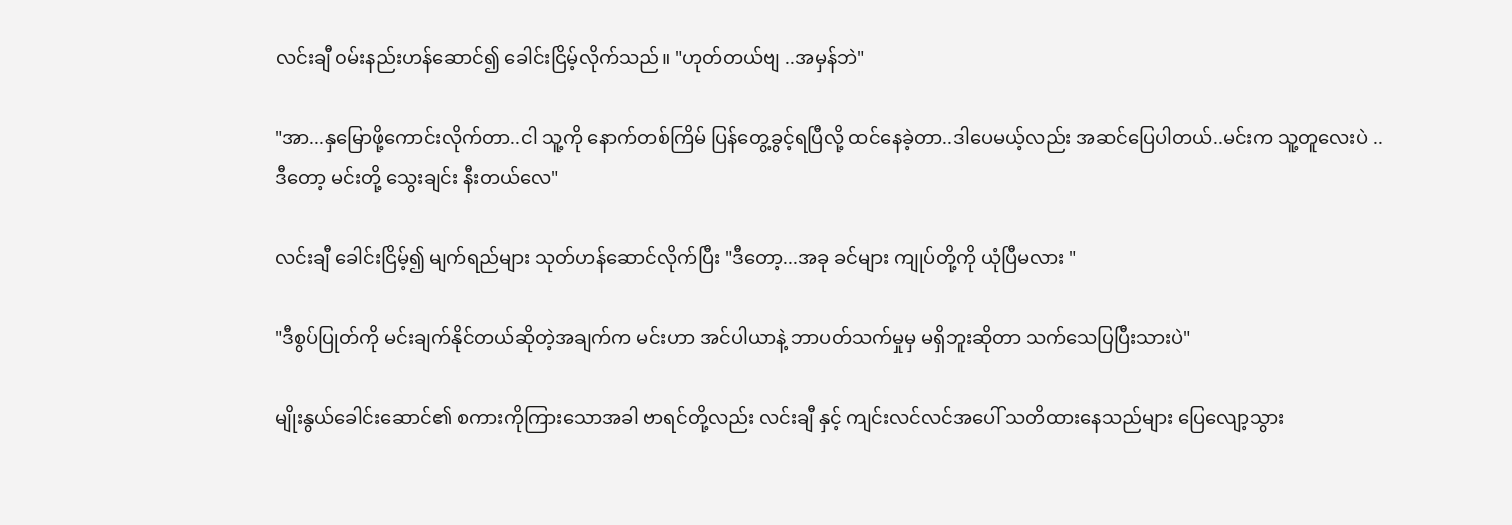လင်းချီ ၀မ်းနည်းဟန်ဆောင်၍ ခေါင်းငြိမ့်လိုက်သည်။ "ဟုတ်တယ်ဗျ ..အမှန်ဘဲ"

"အာ...နှမြောဖို့ကောင်းလိုက်တာ..ငါ သူ့ကို နောက်တစ်ကြိမ် ပြန်တွေ့ခွင့်ရပြီလို့ ထင်နေခဲ့တာ..ဒါပေမယ့်လည်း အဆင်ပြေပါတယ်..မင်းက သူ့တူလေးပဲ ..ဒီတော့ မင်းတို့ သွေးချင်း နီးတယ်လေ"

လင်းချီ ခေါင်းငြိမ့်၍ မျက်ရည်များ သုတ်ဟန်ဆောင်လိုက်ပြီး "ဒီ‌တော့...အခု ခင်များ ကျုပ်တို့ကို ယုံပြီမလား "

"ဒီစွပ်ပြုတ်ကို မင်းချက်နိုင်တယ်ဆိုတဲ့အချက်က မင်းဟာ အင်ပါယာနဲ့ ဘာပတ်သက်မှုမှ မရှိဘူးဆိုတာ သက်သေပြပြီးသားပဲ"

မျိုးနွယ်ခေါင်းဆောင်၏ စကားကိုကြားသောအခါ ဗာရင်တို့လည်း လင်းချီ နှင့် ကျင်းလင်လင်အပေါ် သတိထားနေသည်များ ပြေလျော့သွား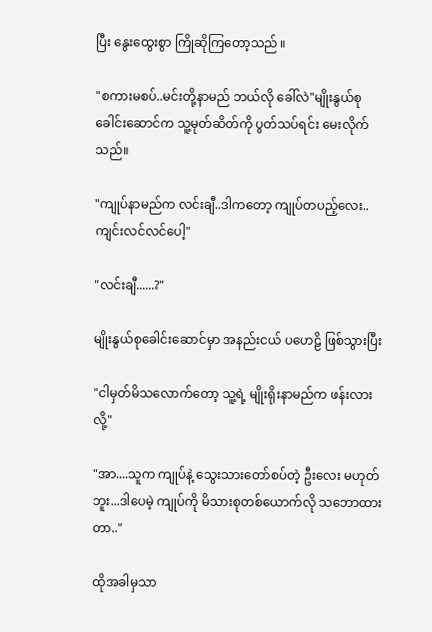ပြီး နွေးထွေးစွာ ကြိုဆိုကြတော့သည် ။

"စကားမစပ်..မင်းတို့နာမည် ဘယ်လို ခေါ်လဲ"မျိုးနွယ်စုခေါင်းဆောင်က သူ့မုတ်ဆိတ်ကို ပွတ်သပ်ရင်း မေးလိုက်သည်။

"ကျုပ်နာမည်က လင်းချီ..ဒါကတော့ ကျုပ်တပည့်လေး.. ကျင်းလင်လင်ပေါ့"

"လင်းချီ......?"

မျိုးနွယ်စုခေါင်းဆောင်မှာ အနည်းငယ် ပဟေဠိ ဖြစ်သွားပြီး

"ငါမှတ်မိသလောက်‌တော့ သူ့ရဲ့ မျိုးရိုးနာမည်က ဖန်းလားလို့"

"အာ....သူက ကျုပ်နဲ့ သွေးသားတော်စပ်တဲ့ ဦးလေး မဟုတ်ဘူး...ဒါပေမဲ့ ကျုပ်ကို မိသားစုတစ်ယောက်လို သဘောထားတာ.."

ထိုအခါမှသာ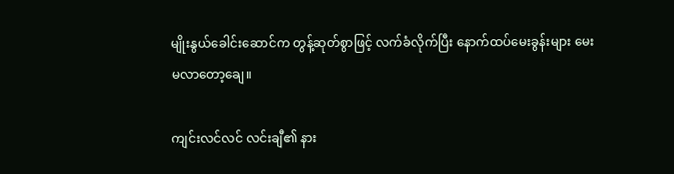မျိုးနွယ်ခေါင်းဆောင်က တွန့်ဆုတ်စွာဖြင့် လက်ခံလိုက်ပြီး နောက်ထပ်မေးခွန်းများ မေးမလာတော့ချေ။

ကျင်းလင်လင် လင်းချီ၏ နား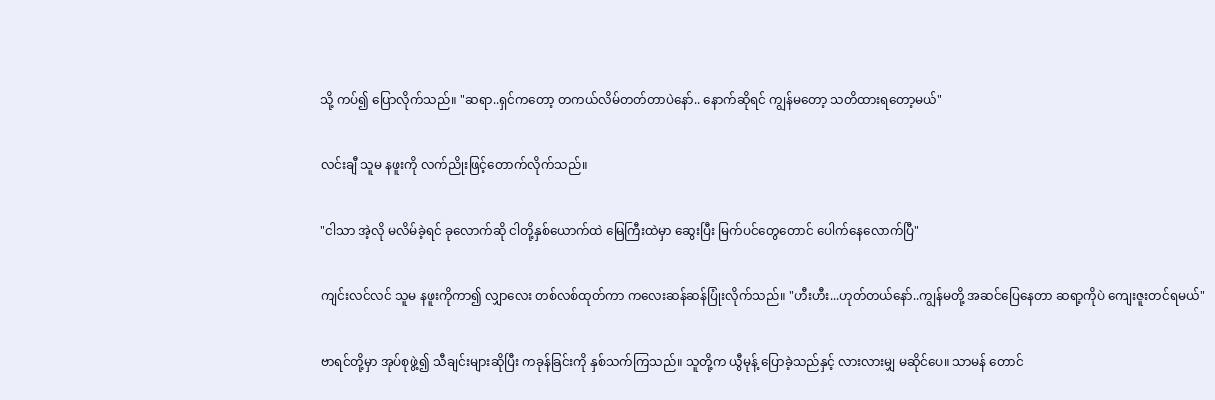သို့ ကပ်၍ ပြောလိုက်သည်။ "ဆရာ..ရှင်ကတော့ တကယ်လိမ်တတ်တာပဲနော်.. နောက်ဆိုရင် ကျွန်မတော့ သတိထားရတော့မယ်"

လင်းချီ သူမ နဖူးကို လက်ညိုးဖြင့်တောက်လိုက်သည်။

"ငါသာ အဲ့လို မလိမ်ခဲ့ရင် ခုလောက်ဆို ငါတို့နှစ်ယောက်ထဲ မြေကြီးထဲမှာ ဆွေးပြီး မြက်ပင်တွေတောင် ပေါက်နေလောက်ပြီ"

ကျင်းလင်လင် သူမ နဖူးကိုကာ၍ လျှာလေး တစ်လစ်ထုတ်ကာ ကလေးဆန်ဆန်ပြုံးလိုက်သည်။ "ဟီးဟီး...ဟုတ်တယ်နော်..ကျွန်မတို့ အဆင်ပြေနေတာ ဆရာ့ကိုပဲ ကျေးဇူးတင်ရမယ်"

ဗာရင်တို့မှာ အုပ်စုဖွဲ့၍ သီချင်းများဆိုပြီး ကခုန်ခြင်းကို နှစ်သက်ကြသည်။ သူတို့က ယွီမုန့် ပြောခဲ့သည်နှင့် လားလားမျှ မဆိုင်ပေ။ သာမန် တောင်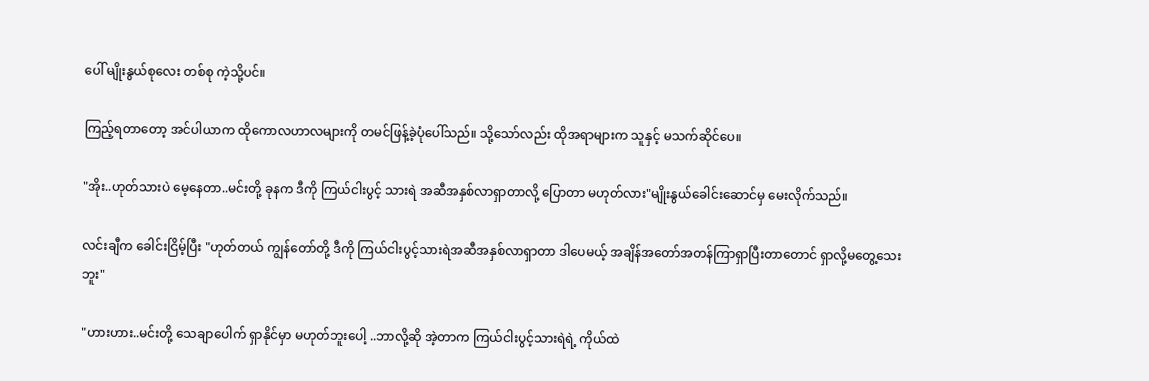ပေါ် မျိုးနွယ်စုလေး တစ်စု ကဲ့သို့ပင်။

ကြည့်ရတာတော့ အင်ပါယာက ထိုကော‌လဟာလများကို တမင်ဖြန့်ခဲ့ပုံပေါ်သည်။ သို့သော်လည်း ထိုအရာများက သူနှင့် မသက်ဆိုင်ပေ။

"အိုး..ဟုတ်သားပဲ မေ့နေတာ..မင်းတို့ ခုနက ဒီကို ကြယ်ငါးပွင့် သားရဲ အဆီအနှစ်လာရှာတာလို့ ပြောတာ မဟုတ်လား"မျိုးနွယ်ခေါင်းဆောင်မှ မေးလိုက်သည်။

လင်းချီက ခေါင်းငြိမ့်ပြီး "ဟုတ်တယ် ကျွန်တော်တို့ ဒီကို ကြယ်ငါးပွင့်သားရဲအဆီအနှစ်လာရှာတာ ဒါပေမယ့် အချိန်အတော်အတန်ကြာရှာပြီးတာတောင် ရှာလို့မတွေ့သေးဘူး"

"ဟားဟား..မင်းတို့ သေချာပေါက် ရှာနိုင်မှာ မဟုတ်ဘူးပေါ့ ..ဘာလို့ဆို အဲ့တာက ကြယ်ငါးပွင့်သားရဲရဲ့ ကိုယ်ထဲ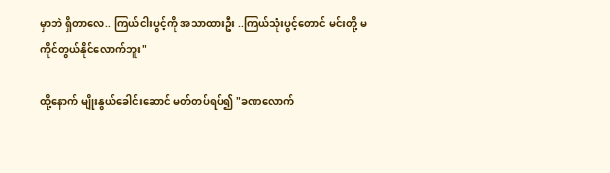မှာဘဲ ရှိတာလေ.. ကြယ်ငါးပွင့်ကို အသာထားဦး ..ကြယ်သုံးပွင့်တောင် မင်းတို့ မကိုင်တွယ်နိုင်လောက်ဘူး"

ထို့နောက် မျိုးနွယ်ခေါင်းဆောင် မတ်တပ်ရပ်၍ "ခဏလောက်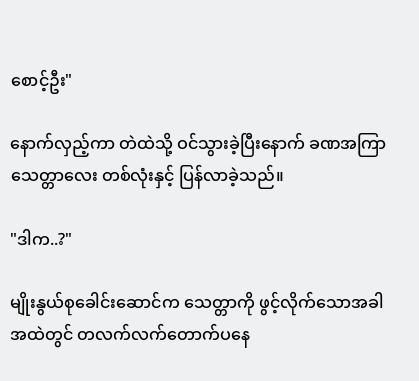စောင့်ဦး"

နောက်လှည့်ကာ တဲထဲသို့ ဝင်သွားခဲ့ပြီးနောက် ခဏအကြာ သေတ္တာလေး တစ်လုံးနှင့် ပြန်လာခဲ့သည်။

"ဒါက..?"

မျိုးနွယ်စုခေါင်းဆောင်က သေတ္တာကို ဖွင့်လိုက်သောအခါ အထဲတွင် တလက်လက်တောက်ပနေ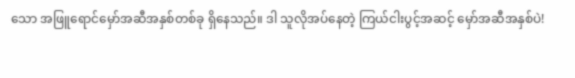သော အဖြူရောင်မှော်အဆီအနှစ်တစ်ခု ရှိနေသည်။ ဒါ သူလိုအပ်နေတဲ့ ကြယ်ငါးပွင့်အဆင့် မှော်အဆီအနှစ်ပဲ!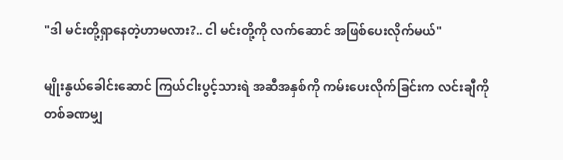"ဒါ မင်းတို့ရှာနေတဲ့ဟာမလား?.. ငါ မင်းတို့ကို လက်ဆောင် အဖြစ်ပေးလိုက်မယ်"

မျိုးနွယ်ခေါင်းဆောင် ကြယ်ငါးပွင့်သားရဲ အဆီအနှစ်ကို ကမ်းပေးလိုက်ခြင်းက လင်းချီကို တစ်ခဏမျှ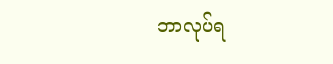ဘာလုပ်ရ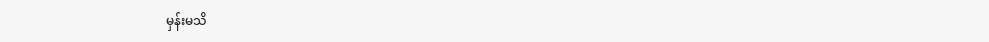မှန်းမသိ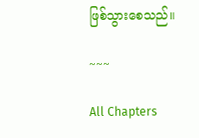ဖြစ်သွားစေသည်။

~~~

All Chapters